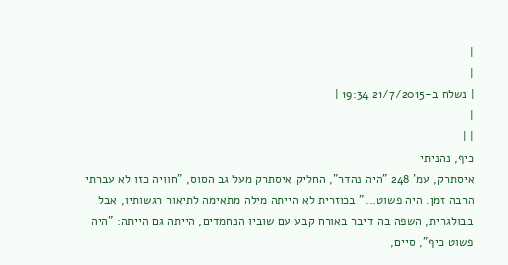|
|
| נשלח ב-21/7/2015 19:34 |
|
| |
כיף, נהניתי
איסתרק, עמ' 248 "היה נהדר", החליק איסתרק מעל גב הסוס, "חוויה כזו לא עברתי הרבה זמן. היה פשוט..." בכוזרית לא הייתה מילה מתאימה לתיאור רגשותיו, אבל בבולגרית, השפה בה דיבר באורח קבע עם שוביו הנחמדים, הייתה גם הייתה: "היה פשוט כיף", סיים,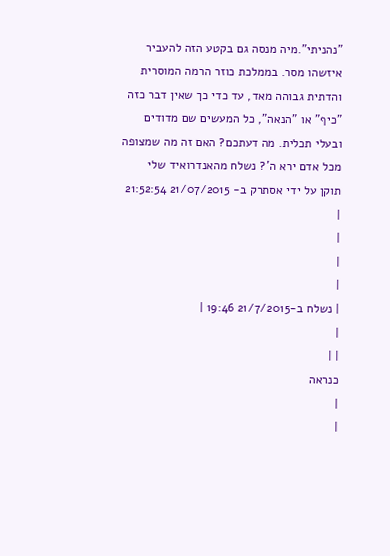"נהניתי".מיה מנסה גם בקטע הזה להעביר איזשהו מסר. בממלכת כוזר הרמה המוסרית והדתית גבוהה מאד, עד כדי כך שאין דבר כזה "כיף" או "הנאה", כל המעשים שם מדודים ובעלי תכלית. מה דעתכם? האם זה מה שמצופה מכל אדם ירא ה'? נשלח מהאנדרואיד שלי
תוקן על ידי אסתרק ב- 21/07/2015 21:52:54
|
|
|
|
| נשלח ב-21/7/2015 19:46 |
|
| |
כנראה
|
|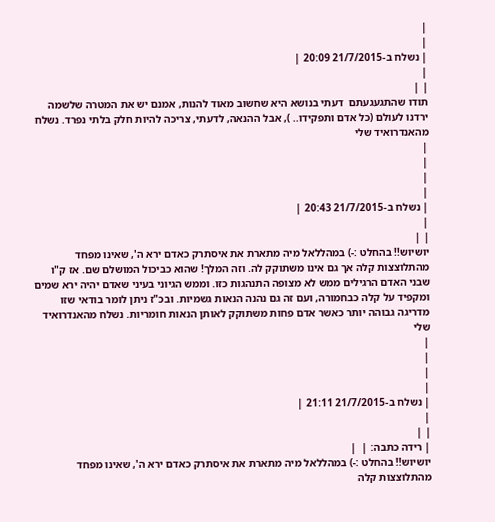|
|
| נשלח ב-21/7/2015 20:09 |
|
| |
תודו שהתגעגעתם  דעתי בנושא היא שחשוב מאוד להנות, אמנם יש את המטרה שלשמה ירדנו לעולם (כל אדם ותפקידו.. ), אבל ההנאה, לדעתי, צריכה להיות חלק בלתי נפרד. נשלח מהאנדרואיד שלי
|
|
|
|
| נשלח ב-21/7/2015 20:43 |
|
| |
יושיוש!! בהחלט :-) במהללאל מיה מתארת את איסתרק כאדם ירא ה', שאינו מפחד מהתלוצצות קלה אך גם אינו משתוקק לה. וזה המלך! שהוא כביכול המושלם שם. אז ק"ו שבני האדם הרגילים ממש לא מצופה התנהגות כזו. וממש הגיוני בעיני שאדם יהיה ירא שמים ומקפיד על קלה כבחמורה, ועם זה גם נהנה הנאות גשמיות. ובכ"ז ניתן לומר בודאי שזו מדריגה גבוהה יותר כאשר אדם פחות משתוקק לאותן הנאות חומריות. נשלח מהאנדרואיד שלי
|
|
|
|
| נשלח ב-21/7/2015 21:11 |
|
| |
| רידה כתבה: |  |
יושיוש!! בהחלט :-) במהללאל מיה מתארת את איסתרק כאדם ירא ה', שאינו מפחד מהתלוצצות קלה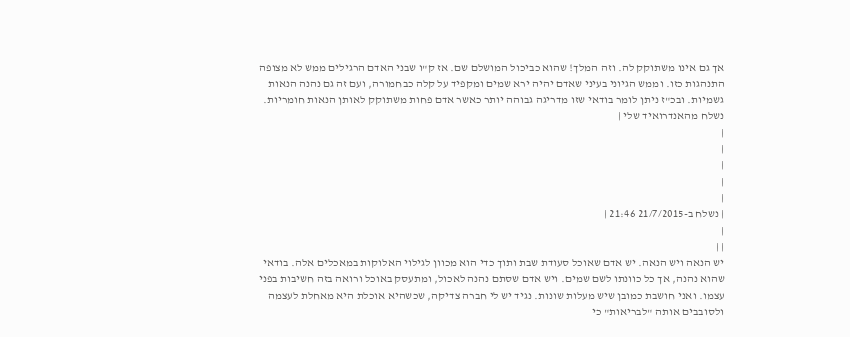אך גם אינו משתוקק לה. וזה המלך! שהוא כביכול המושלם שם. אז ק"ו שבני האדם הרגילים ממש לא מצופה התנהגות כזו. וממש הגיוני בעיני שאדם יהיה ירא שמים ומקפיד על קלה כבחמורה, ועם זה גם נהנה הנאות גשמיות. ובכ"ז ניתן לומר בודאי שזו מדריגה גבוהה יותר כאשר אדם פחות משתוקק לאותן הנאות חומריות. נשלח מהאנדרואיד שלי |
|
|
|
|
|
| נשלח ב-21/7/2015 21:46 |
|
| |
יש הנאה ויש הנאה. יש אדם שאוכל סעודת שבת ותוך כדי הוא מכוון לגילוי האלוקות במאכלים אלה. בודאי שהוא נהנה, אך כל כוונתו לשם שמים. ויש אדם שסתם נהנה לאכול, ומתעסק באוכל ורואה בזה חשיבות בפני עצמו. ואני חושבת כמובן שיש מעלות שונות. נגיד יש לי חברה צדיקה, שכשהיא אוכלת היא מאחלת לעצמה ולסובבים אותה "לבריאות" כי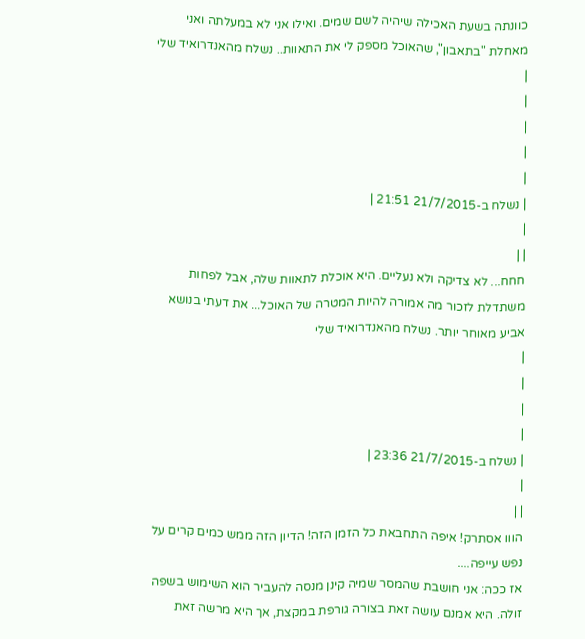כוונתה בשעת האכילה שיהיה לשם שמים. ואילו אני לא במעלתה ואני מאחלת "בתאבון", שהאוכל מספק לי את התאוות.. נשלח מהאנדרואיד שלי
|
|
|
|
|
| נשלח ב-21/7/2015 21:51 |
|
| |
חחח... לא צדיקה ולא נעליים. היא אוכלת לתאוות שלה, אבל לפחות משתדלת לזכור מה אמורה להיות המטרה של האוכל... את דעתי בנושא אביע מאוחר יותר. נשלח מהאנדרואיד שלי
|
|
|
|
| נשלח ב-21/7/2015 23:36 |
|
| |
הווו אסתרק! איפה התחבאת כל הזמן הזה! הדיון הזה ממש כמים קרים על נפש עייפה....
אז ככה: אני חושבת שהמסר שמיה קינן מנסה להעביר הוא השימוש בשפה זולה. היא אמנם עושה זאת בצורה גורפת במקצת, אך היא מרשה זאת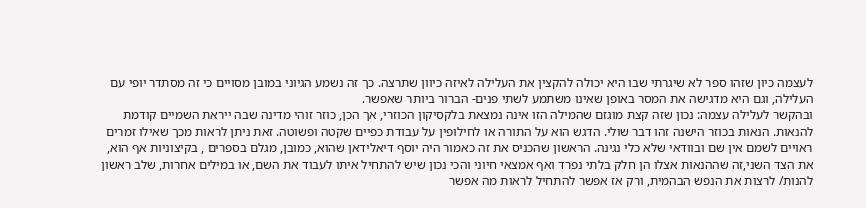לעצמה כיון שזהו ספר לא שיגרתי שבו היא יכולה להקצין את העלילה לאיזה כיוון שתרצה. כך זה נשמע הגיוני במובן מסויים כי זה מסתדר יופי עם העלילה, וגם היא מדגישה את המסר באופן שאינו משתמע לשתי פנים- הברור ביותר שאפשר.
ובהקשר לעלילה עצמה: נכון שזה קצת מוגזם שהמילה הזו אינה נמצאת בלקסיקון הכוזרי, אך הכן, כוזר זוהי מדינה שבה ייראת השמיים קודמת להנאות. הנאות בכוזר הישנה זהו דבר שולי. הדגש הוא על התורה או לחילופין על עבודת כפיים שקטה ופשוטה. זאת ניתן לראות מכך שאילו זמרים ראויים לשמם אין שם ובוודאי שלא כלי נגינה. הראשון שהכניס את זה כאמור היה יוסף דיאלידאן שהוא, כמובן, מגלם בספרים , בקיצוניות אף הוא, את הצד השני,זה שההנאות אצלו הן חלק בלתי נפרד ואף אמצאי חיוני והכי נכון שיש להתחיל איתו לעבוד את השם, או במילים אחרות, שלב ראשון להנות/ לרצות את הנפש הבהמית, ורק אז אפשר להתחיל לראות מה אפשר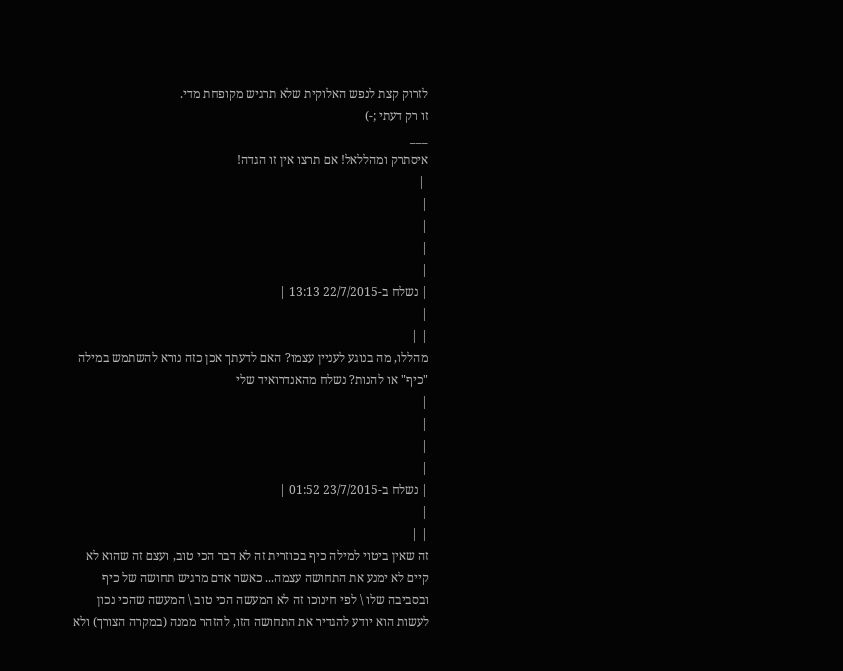לזרוק קצת לנפש האלוקית שלא תרגיש מקופחת מדי.
זו רק דעתי ;-)
___
איסתרק ומהללאל! אם תרצו אין זו הגדה!
 |
|
|
|
|
| נשלח ב-22/7/2015 13:13 |
|
| |
מהללו, מה בנוגע לעניין עצמו? האם לדעתך אכן כזה נורא להשתמש במילה "כיף" או להנות? נשלח מהאנדרואיד שלי
|
|
|
|
| נשלח ב-23/7/2015 01:52 |
|
| |
זה שאין ביטוי למילה כיף בכוזרית זה לא דבר הכי טוב, ועצם זה שהוא לא קיים לא ימנע את התחושה עצמה... כאשר אדם מרגיש תחושה של כיף ובסביבה שלו \ לפי חינוכו זה לא המעשה הכי טוב \ המעשה שהכי נכון לעשות הוא יודע להגדיר את התחושה הזו, להזהר ממנה (במקרה הצורך) ולא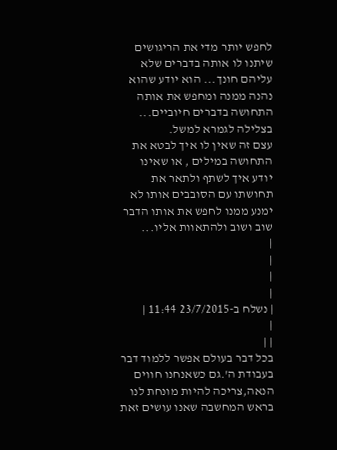לחפש יותר מדי את הריגושים שיתנו לו אותה בדברים שלא עליהם חונך... הוא יודע שהוא נהנה ממנה ומחפש את אותה התחושה בדברים חיוביים... בצלילה לגמרא למשל.
עצם זה שאין לו איך לבטא את התחושה במילים , או שאינו יודע איך לשתף ולתאר את תחושתו עם הסובבים אותו לא ימנע ממנו לחפש את אותו הדבר שוב ושוב ולהתאוות אליו...
|
|
|
|
| נשלח ב-23/7/2015 11:44 |
|
| |
בכל דבר בעולם אפשר ללמוד דבר בעבודת ה'.גם כשאנחנו חווים הנאה,צריכה להיות מונחת לנו בראש המחשבה שאנו עושים זאת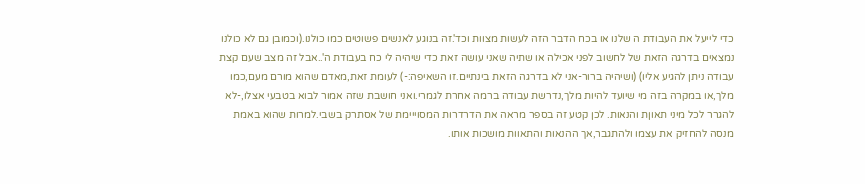כדי לייעל את העבודת ה שלנו או בכח הדבר הזה לעשות מצוות וכד'.זה בנוגע לאנשים פשוטים כמו כולנו.(וכמובן גם לא כולנו נמצאים בדרגה הזאת של לחשוב לפני אכילה או שתיה שאני עושה זאת כדי שיהיה לי כח בעבודת ה'..אבל זה מצב שעם קצת עבודה ניתן להגיע אליו) (ושיהיה ברור-אני לא בדרגה הזאת בינתיים.זו השאיפה:-) לעומת זאת,מאדם שהוא מורם מעם,כמו מלך,או במקרה בזה מי שיועד להיות מלך,נדרשת עבודה ברמה אחרת לגמרי.ואני חושבת שזה אמור לבוא בטבעי אצלו,-לא להגרר לכל מיני תאוןת והנאות. לכן קטע זה בספר מראה את הדרדרות המסוייימת של אסתרק בשבי.למרות שהוא באמת מנסה להחזיק את עצמו ולהתגבר,אך ההנאות והתאוות מושכות אותו.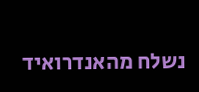נשלח מהאנדרואיד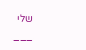שלי
___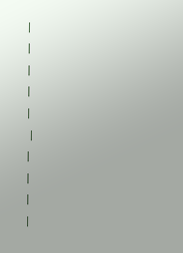|
|
|
|
|
 |
|
|
|
|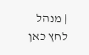| מנהל לחץ כאן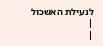לנעילת האשכול
|
|